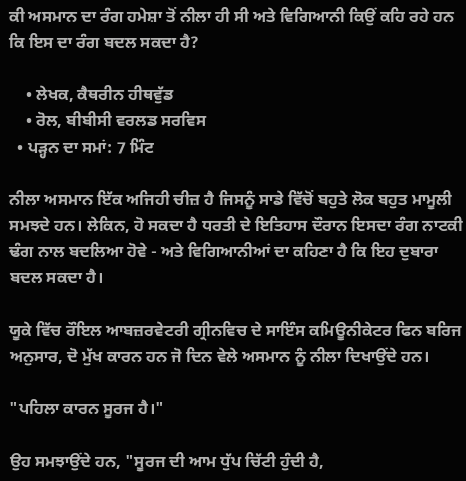ਕੀ ਅਸਮਾਨ ਦਾ ਰੰਗ ਹਮੇਸ਼ਾ ਤੋਂ ਨੀਲਾ ਹੀ ਸੀ ਅਤੇ ਵਿਗਿਆਨੀ ਕਿਉਂ ਕਹਿ ਰਹੇ ਹਨ ਕਿ ਇਸ ਦਾ ਰੰਗ ਬਦਲ ਸਕਦਾ ਹੈ?

    • ਲੇਖਕ, ਕੈਥਰੀਨ ਹੀਥਵੁੱਡ
    • ਰੋਲ, ਬੀਬੀਸੀ ਵਰਲਡ ਸਰਵਿਸ
  • ਪੜ੍ਹਨ ਦਾ ਸਮਾਂ: 7 ਮਿੰਟ

ਨੀਲਾ ਅਸਮਾਨ ਇੱਕ ਅਜਿਹੀ ਚੀਜ਼ ਹੈ ਜਿਸਨੂੰ ਸਾਡੇ ਵਿੱਚੋਂ ਬਹੁਤੇ ਲੋਕ ਬਹੁਤ ਮਾਮੂਲੀ ਸਮਝਦੇ ਹਨ। ਲੇਕਿਨ, ਹੋ ਸਕਦਾ ਹੈ ਧਰਤੀ ਦੇ ਇਤਿਹਾਸ ਦੌਰਾਨ ਇਸਦਾ ਰੰਗ ਨਾਟਕੀ ਢੰਗ ਨਾਲ ਬਦਲਿਆ ਹੋਵੇ - ਅਤੇ ਵਿਗਿਆਨੀਆਂ ਦਾ ਕਹਿਣਾ ਹੈ ਕਿ ਇਹ ਦੁਬਾਰਾ ਬਦਲ ਸਕਦਾ ਹੈ।

ਯੂਕੇ ਵਿੱਚ ਰੌਇਲ ਆਬਜ਼ਰਵੇਟਰੀ ਗ੍ਰੀਨਵਿਚ ਦੇ ਸਾਇੰਸ ਕਮਿਊਨੀਕੇਟਰ ਫਿਨ ਬਰਿਜ ਅਨੁਸਾਰ, ਦੋ ਮੁੱਖ ਕਾਰਨ ਹਨ ਜੋ ਦਿਨ ਵੇਲੇ ਅਸਮਾਨ ਨੂੰ ਨੀਲਾ ਦਿਖਾਉਂਦੇ ਹਨ।

"ਪਹਿਲਾ ਕਾਰਨ ਸੂਰਜ ਹੈ।"

ਉਹ ਸਮਝਾਉਂਦੇ ਹਨ, "ਸੂਰਜ ਦੀ ਆਮ ਧੁੱਪ ਚਿੱਟੀ ਹੁੰਦੀ ਹੈ,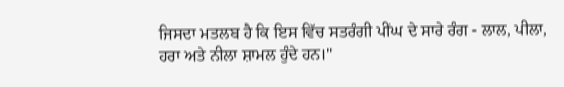ਜਿਸਦਾ ਮਤਲਬ ਹੈ ਕਿ ਇਸ ਵਿੱਚ ਸਤਰੰਗੀ ਪੀਂਘ ਦੇ ਸਾਰੇ ਰੰਗ - ਲਾਲ, ਪੀਲਾ, ਹਰਾ ਅਤੇ ਨੀਲਾ ਸ਼ਾਮਲ ਹੁੰਦੇ ਹਨ।"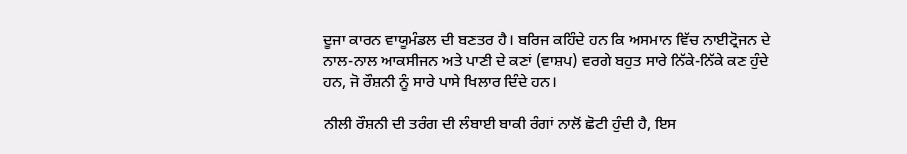ਦੂਜਾ ਕਾਰਨ ਵਾਯੂਮੰਡਲ ਦੀ ਬਣਤਰ ਹੈ। ਬਰਿਜ ਕਹਿੰਦੇ ਹਨ ਕਿ ਅਸਮਾਨ ਵਿੱਚ ਨਾਈਟ੍ਰੋਜਨ ਦੇ ਨਾਲ-ਨਾਲ ਆਕਸੀਜਨ ਅਤੇ ਪਾਣੀ ਦੇ ਕਣਾਂ (ਵਾਸ਼ਪ) ਵਰਗੇ ਬਹੁਤ ਸਾਰੇ ਨਿੱਕੇ-ਨਿੱਕੇ ਕਣ ਹੁੰਦੇ ਹਨ, ਜੋ ਰੌਸ਼ਨੀ ਨੂੰ ਸਾਰੇ ਪਾਸੇ ਖਿਲਾਰ ਦਿੰਦੇ ਹਨ।

ਨੀਲੀ ਰੌਸ਼ਨੀ ਦੀ ਤਰੰਗ ਦੀ ਲੰਬਾਈ ਬਾਕੀ ਰੰਗਾਂ ਨਾਲੋਂ ਛੋਟੀ ਹੁੰਦੀ ਹੈ, ਇਸ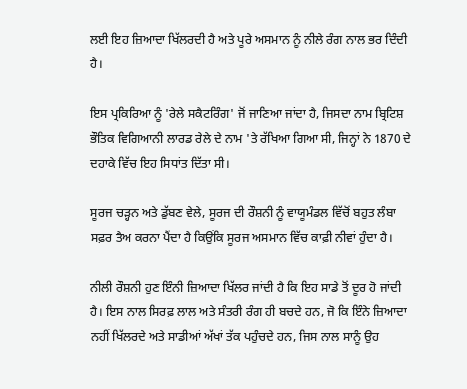ਲਈ ਇਹ ਜ਼ਿਆਦਾ ਖਿੱਲਰਦੀ ਹੈ ਅਤੇ ਪੂਰੇ ਅਸਮਾਨ ਨੂੰ ਨੀਲੇ ਰੰਗ ਨਾਲ ਭਰ ਦਿੰਦੀ ਹੈ।

ਇਸ ਪ੍ਰਕਿਰਿਆ ਨੂੰ 'ਰੇਲੇ ਸਕੈਟਰਿੰਗ' ਜੋਂ ਜਾਣਿਆ ਜਾਂਦਾ ਹੈ, ਜਿਸਦਾ ਨਾਮ ਬ੍ਰਿਟਿਸ਼ ਭੌਤਿਕ ਵਿਗਿਆਨੀ ਲਾਰਡ ਰੇਲੇ ਦੇ ਨਾਮ 'ਤੇ ਰੱਖਿਆ ਗਿਆ ਸੀ, ਜਿਨ੍ਹਾਂ ਨੇ 1870 ਦੇ ਦਹਾਕੇ ਵਿੱਚ ਇਹ ਸਿਧਾਂਤ ਦਿੱਤਾ ਸੀ।

ਸੂਰਜ ਚੜ੍ਹਨ ਅਤੇ ਡੁੱਬਣ ਵੇਲੇ, ਸੂਰਜ ਦੀ ਰੌਸ਼ਨੀ ਨੂੰ ਵਾਯੂਮੰਡਲ ਵਿੱਚੋਂ ਬਹੁਤ ਲੰਬਾ ਸਫ਼ਰ ਤੈਅ ਕਰਨਾ ਪੈਂਦਾ ਹੈ ਕਿਉਂਕਿ ਸੂਰਜ ਅਸਮਾਨ ਵਿੱਚ ਕਾਫ਼ੀ ਨੀਵਾਂ ਹੁੰਦਾ ਹੈ।

ਨੀਲੀ ਰੌਸ਼ਨੀ ਹੁਣ ਇੰਨੀ ਜ਼ਿਆਦਾ ਖਿੱਲਰ ਜਾਂਦੀ ਹੈ ਕਿ ਇਹ ਸਾਡੇ ਤੋਂ ਦੂਰ ਹੋ ਜਾਂਦੀ ਹੈ। ਇਸ ਨਾਲ ਸਿਰਫ਼ ਲਾਲ ਅਤੇ ਸੰਤਰੀ ਰੰਗ ਹੀ ਬਚਦੇ ਹਨ, ਜੋ ਕਿ ਇੰਨੇ ਜ਼ਿਆਦਾ ਨਹੀਂ ਖਿੱਲਰਦੇ ਅਤੇ ਸਾਡੀਆਂ ਅੱਖਾਂ ਤੱਕ ਪਹੁੰਚਦੇ ਹਨ, ਜਿਸ ਨਾਲ ਸਾਨੂੰ ਉਹ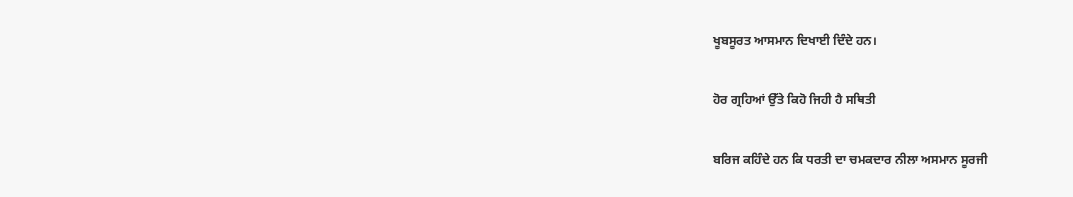ਖੂਬਸੂਰਤ ਆਸਮਾਨ ਦਿਖਾਈ ਦਿੰਦੇ ਹਨ।

ਹੋਰ ਗ੍ਰਹਿਆਂ ਉੱਤੇ ਕਿਹੋ ਜਿਹੀ ਹੈ ਸਥਿਤੀ

ਬਰਿਜ ਕਹਿੰਦੇ ਹਨ ਕਿ ਧਰਤੀ ਦਾ ਚਮਕਦਾਰ ਨੀਲਾ ਅਸਮਾਨ ਸੂਰਜੀ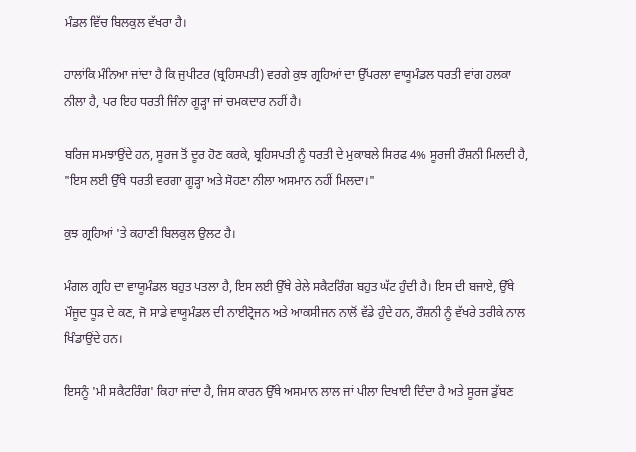ਮੰਡਲ ਵਿੱਚ ਬਿਲਕੁਲ ਵੱਖਰਾ ਹੈ।

ਹਾਲਾਂਕਿ ਮੰਨਿਆ ਜਾਂਦਾ ਹੈ ਕਿ ਜੁਪੀਟਰ (ਬ੍ਰਹਿਸਪਤੀ) ਵਰਗੇ ਕੁਝ ਗ੍ਰਹਿਆਂ ਦਾ ਉੱਪਰਲਾ ਵਾਯੂਮੰਡਲ ਧਰਤੀ ਵਾਂਗ ਹਲਕਾ ਨੀਲਾ ਹੈ, ਪਰ ਇਹ ਧਰਤੀ ਜਿੰਨਾ ਗੂੜ੍ਹਾ ਜਾਂ ਚਮਕਦਾਰ ਨਹੀਂ ਹੈ।

ਬਰਿਜ ਸਮਝਾਉਂਦੇ ਹਨ, ਸੂਰਜ ਤੋਂ ਦੂਰ ਹੋਣ ਕਰਕੇ, ਬ੍ਰਹਿਸਪਤੀ ਨੂੰ ਧਰਤੀ ਦੇ ਮੁਕਾਬਲੇ ਸਿਰਫ 4% ਸੂਰਜੀ ਰੌਸ਼ਨੀ ਮਿਲਦੀ ਹੈ, "ਇਸ ਲਈ ਉੱਥੇ ਧਰਤੀ ਵਰਗਾ ਗੂੜ੍ਹਾ ਅਤੇ ਸੋਹਣਾ ਨੀਲਾ ਅਸਮਾਨ ਨਹੀਂ ਮਿਲਦਾ।"

ਕੁਝ ਗ੍ਰਹਿਆਂ 'ਤੇ ਕਹਾਣੀ ਬਿਲਕੁਲ ਉਲਟ ਹੈ।

ਮੰਗਲ ਗ੍ਰਹਿ ਦਾ ਵਾਯੂਮੰਡਲ ਬਹੁਤ ਪਤਲਾ ਹੈ, ਇਸ ਲਈ ਉੱਥੇ ਰੇਲੇ ਸਕੈਟਰਿੰਗ ਬਹੁਤ ਘੱਟ ਹੁੰਦੀ ਹੈ। ਇਸ ਦੀ ਬਜਾਏ, ਉੱਥੇ ਮੌਜੂਦ ਧੂੜ ਦੇ ਕਣ, ਜੋ ਸਾਡੇ ਵਾਯੂਮੰਡਲ ਦੀ ਨਾਈਟ੍ਰੋਜਨ ਅਤੇ ਆਕਸੀਜਨ ਨਾਲੋਂ ਵੱਡੇ ਹੁੰਦੇ ਹਨ, ਰੌਸ਼ਨੀ ਨੂੰ ਵੱਖਰੇ ਤਰੀਕੇ ਨਾਲ ਖਿੰਡਾਉਂਦੇ ਹਨ।

ਇਸਨੂੰ 'ਮੀ ਸਕੈਟਰਿੰਗ' ਕਿਹਾ ਜਾਂਦਾ ਹੈ, ਜਿਸ ਕਾਰਨ ਉੱਥੇ ਅਸਮਾਨ ਲਾਲ ਜਾਂ ਪੀਲਾ ਦਿਖਾਈ ਦਿੰਦਾ ਹੈ ਅਤੇ ਸੂਰਜ ਡੁੱਬਣ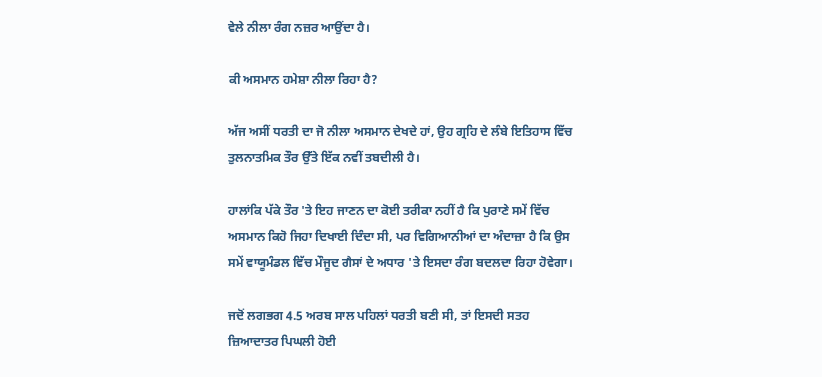ਵੇਲੇ ਨੀਲਾ ਰੰਗ ਨਜ਼ਰ ਆਉਂਦਾ ਹੈ।

ਕੀ ਅਸਮਾਨ ਹਮੇਸ਼ਾ ਨੀਲਾ ਰਿਹਾ ਹੈ?

ਅੱਜ ਅਸੀਂ ਧਰਤੀ ਦਾ ਜੋ ਨੀਲਾ ਅਸਮਾਨ ਦੇਖਦੇ ਹਾਂ, ਉਹ ਗ੍ਰਹਿ ਦੇ ਲੰਬੇ ਇਤਿਹਾਸ ਵਿੱਚ ਤੁਲਨਾਤਮਿਕ ਤੌਰ ਉੱਤੇ ਇੱਕ ਨਵੀਂ ਤਬਦੀਲੀ ਹੈ।

ਹਾਲਾਂਕਿ ਪੱਕੇ ਤੌਰ 'ਤੇ ਇਹ ਜਾਣਨ ਦਾ ਕੋਈ ਤਰੀਕਾ ਨਹੀਂ ਹੈ ਕਿ ਪੁਰਾਣੇ ਸਮੇਂ ਵਿੱਚ ਅਸਮਾਨ ਕਿਹੋ ਜਿਹਾ ਦਿਖਾਈ ਦਿੰਦਾ ਸੀ, ਪਰ ਵਿਗਿਆਨੀਆਂ ਦਾ ਅੰਦਾਜ਼ਾ ਹੈ ਕਿ ਉਸ ਸਮੇਂ ਵਾਯੂਮੰਡਲ ਵਿੱਚ ਮੌਜੂਦ ਗੈਸਾਂ ਦੇ ਅਧਾਰ 'ਤੇ ਇਸਦਾ ਰੰਗ ਬਦਲਦਾ ਰਿਹਾ ਹੋਵੇਗਾ।

ਜਦੋਂ ਲਗਭਗ 4.5 ਅਰਬ ਸਾਲ ਪਹਿਲਾਂ ਧਰਤੀ ਬਣੀ ਸੀ, ਤਾਂ ਇਸਦੀ ਸਤਹ ਜ਼ਿਆਦਾਤਰ ਪਿਘਲੀ ਹੋਈ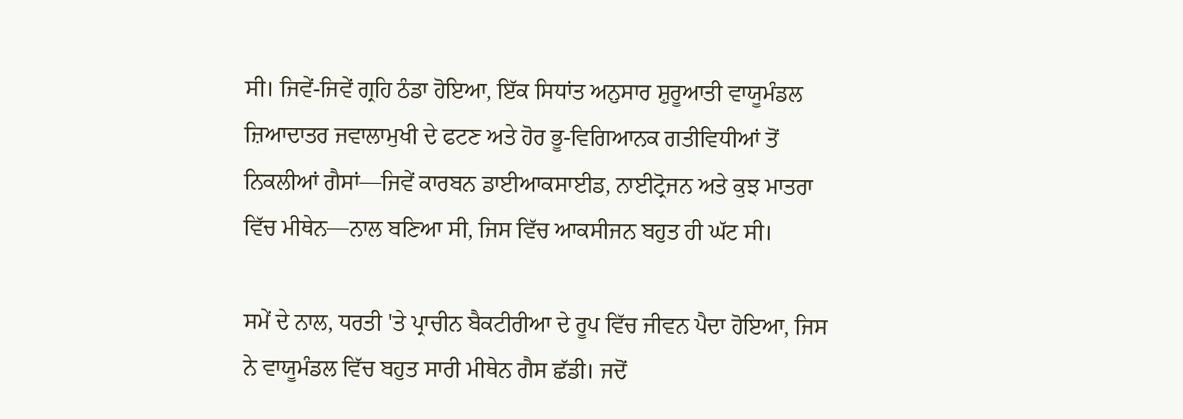ਸੀ। ਜਿਵੇਂ-ਜਿਵੇਂ ਗ੍ਰਹਿ ਠੰਡਾ ਹੋਇਆ, ਇੱਕ ਸਿਧਾਂਤ ਅਨੁਸਾਰ ਸ਼ੁਰੂਆਤੀ ਵਾਯੂਮੰਡਲ ਜ਼ਿਆਦਾਤਰ ਜਵਾਲਾਮੁਖੀ ਦੇ ਫਟਣ ਅਤੇ ਹੋਰ ਭੂ-ਵਿਗਿਆਨਕ ਗਤੀਵਿਧੀਆਂ ਤੋਂ ਨਿਕਲੀਆਂ ਗੈਸਾਂ—ਜਿਵੇਂ ਕਾਰਬਨ ਡਾਈਆਕਸਾਈਡ, ਨਾਈਟ੍ਰੋਜਨ ਅਤੇ ਕੁਝ ਮਾਤਰਾ ਵਿੱਚ ਮੀਥੇਨ—ਨਾਲ ਬਣਿਆ ਸੀ, ਜਿਸ ਵਿੱਚ ਆਕਸੀਜਨ ਬਹੁਤ ਹੀ ਘੱਟ ਸੀ।

ਸਮੇਂ ਦੇ ਨਾਲ, ਧਰਤੀ 'ਤੇ ਪ੍ਰਾਚੀਨ ਬੈਕਟੀਰੀਆ ਦੇ ਰੂਪ ਵਿੱਚ ਜੀਵਨ ਪੈਦਾ ਹੋਇਆ, ਜਿਸ ਨੇ ਵਾਯੂਮੰਡਲ ਵਿੱਚ ਬਹੁਤ ਸਾਰੀ ਮੀਥੇਨ ਗੈਸ ਛੱਡੀ। ਜਦੋਂ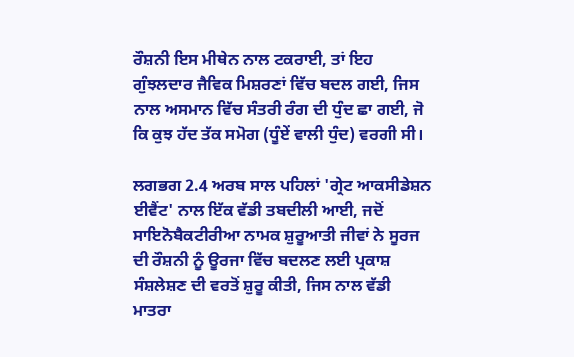ਰੌਸ਼ਨੀ ਇਸ ਮੀਥੇਨ ਨਾਲ ਟਕਰਾਈ, ਤਾਂ ਇਹ ਗੁੰਝਲਦਾਰ ਜੈਵਿਕ ਮਿਸ਼ਰਣਾਂ ਵਿੱਚ ਬਦਲ ਗਈ, ਜਿਸ ਨਾਲ ਅਸਮਾਨ ਵਿੱਚ ਸੰਤਰੀ ਰੰਗ ਦੀ ਧੁੰਦ ਛਾ ਗਈ, ਜੋ ਕਿ ਕੁਝ ਹੱਦ ਤੱਕ ਸਮੋਗ (ਧੂੰਏਂ ਵਾਲੀ ਧੁੰਦ) ਵਰਗੀ ਸੀ।

ਲਗਭਗ 2.4 ਅਰਬ ਸਾਲ ਪਹਿਲਾਂ 'ਗ੍ਰੇਟ ਆਕਸੀਡੇਸ਼ਨ ਈਵੈਂਟ' ਨਾਲ ਇੱਕ ਵੱਡੀ ਤਬਦੀਲੀ ਆਈ, ਜਦੋਂ ਸਾਇਨੋਬੈਕਟੀਰੀਆ ਨਾਮਕ ਸ਼ੁਰੂਆਤੀ ਜੀਵਾਂ ਨੇ ਸੂਰਜ ਦੀ ਰੌਸ਼ਨੀ ਨੂੰ ਊਰਜਾ ਵਿੱਚ ਬਦਲਣ ਲਈ ਪ੍ਰਕਾਸ਼ ਸੰਸ਼ਲੇਸ਼ਣ ਦੀ ਵਰਤੋਂ ਸ਼ੁਰੂ ਕੀਤੀ, ਜਿਸ ਨਾਲ ਵੱਡੀ ਮਾਤਰਾ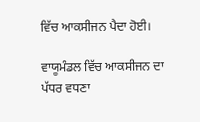ਵਿੱਚ ਆਕਸੀਜਨ ਪੈਦਾ ਹੋਈ।

ਵਾਯੂਮੰਡਲ ਵਿੱਚ ਆਕਸੀਜਨ ਦਾ ਪੱਧਰ ਵਧਣਾ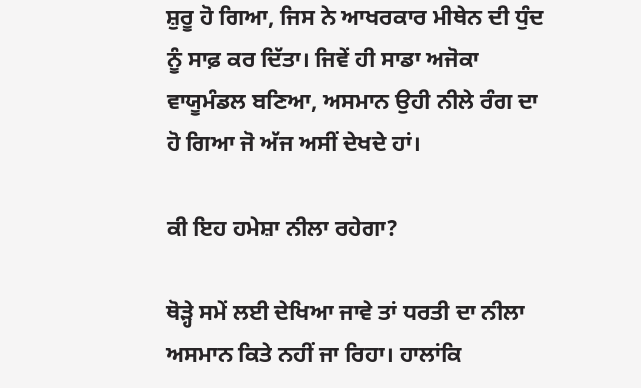ਸ਼ੁਰੂ ਹੋ ਗਿਆ, ਜਿਸ ਨੇ ਆਖਰਕਾਰ ਮੀਥੇਨ ਦੀ ਧੁੰਦ ਨੂੰ ਸਾਫ਼ ਕਰ ਦਿੱਤਾ। ਜਿਵੇਂ ਹੀ ਸਾਡਾ ਅਜੋਕਾ ਵਾਯੂਮੰਡਲ ਬਣਿਆ, ਅਸਮਾਨ ਉਹੀ ਨੀਲੇ ਰੰਗ ਦਾ ਹੋ ਗਿਆ ਜੋ ਅੱਜ ਅਸੀਂ ਦੇਖਦੇ ਹਾਂ।

ਕੀ ਇਹ ਹਮੇਸ਼ਾ ਨੀਲਾ ਰਹੇਗਾ?

ਥੋੜ੍ਹੇ ਸਮੇਂ ਲਈ ਦੇਖਿਆ ਜਾਵੇ ਤਾਂ ਧਰਤੀ ਦਾ ਨੀਲਾ ਅਸਮਾਨ ਕਿਤੇ ਨਹੀਂ ਜਾ ਰਿਹਾ। ਹਾਲਾਂਕਿ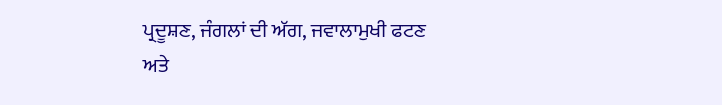ਪ੍ਰਦੂਸ਼ਣ, ਜੰਗਲਾਂ ਦੀ ਅੱਗ, ਜਵਾਲਾਮੁਖੀ ਫਟਣ ਅਤੇ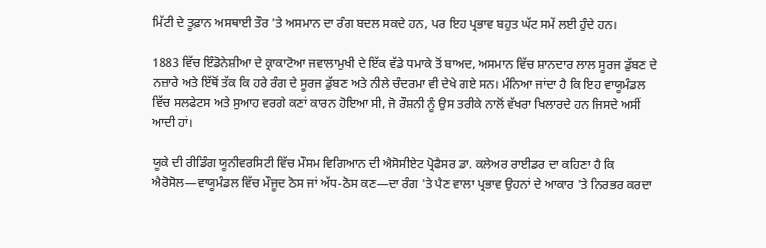ਮਿੱਟੀ ਦੇ ਤੂਫ਼ਾਨ ਅਸਥਾਈ ਤੌਰ 'ਤੇ ਅਸਮਾਨ ਦਾ ਰੰਗ ਬਦਲ ਸਕਦੇ ਹਨ, ਪਰ ਇਹ ਪ੍ਰਭਾਵ ਬਹੁਤ ਘੱਟ ਸਮੇਂ ਲਈ ਹੁੰਦੇ ਹਨ।

1883 ਵਿੱਚ ਇੰਡੋਨੇਸ਼ੀਆ ਦੇ ਕ੍ਰਾਕਾਟੋਆ ਜਵਾਲਾਮੁਖੀ ਦੇ ਇੱਕ ਵੱਡੇ ਧਮਾਕੇ ਤੋਂ ਬਾਅਦ, ਅਸਮਾਨ ਵਿੱਚ ਸ਼ਾਨਦਾਰ ਲਾਲ ਸੂਰਜ ਡੁੱਬਣ ਦੇ ਨਜ਼ਾਰੇ ਅਤੇ ਇੱਥੋਂ ਤੱਕ ਕਿ ਹਰੇ ਰੰਗ ਦੇ ਸੂਰਜ ਡੁੱਬਣ ਅਤੇ ਨੀਲੇ ਚੰਦਰਮਾ ਵੀ ਦੇਖੇ ਗਏ ਸਨ। ਮੰਨਿਆ ਜਾਂਦਾ ਹੈ ਕਿ ਇਹ ਵਾਯੂਮੰਡਲ ਵਿੱਚ ਸਲਫੇਟਸ ਅਤੇ ਸੁਆਹ ਵਰਗੇ ਕਣਾਂ ਕਾਰਨ ਹੋਇਆ ਸੀ, ਜੋ ਰੌਸ਼ਨੀ ਨੂੰ ਉਸ ਤਰੀਕੇ ਨਾਲੋਂ ਵੱਖਰਾ ਖਿਲਾਰਦੇ ਹਨ ਜਿਸਦੇ ਅਸੀਂ ਆਦੀ ਹਾਂ।

ਯੂਕੇ ਦੀ ਰੀਡਿੰਗ ਯੂਨੀਵਰਸਿਟੀ ਵਿੱਚ ਮੌਸਮ ਵਿਗਿਆਨ ਦੀ ਐਸੋਸੀਏਟ ਪ੍ਰੋਫੈਸਰ ਡਾ. ਕਲੇਅਰ ਰਾਈਡਰ ਦਾ ਕਹਿਣਾ ਹੈ ਕਿ ਐਰੋਸੋਲ—ਵਾਯੂਮੰਡਲ ਵਿੱਚ ਮੌਜੂਦ ਠੋਸ ਜਾਂ ਅੱਧ-ਠੋਸ ਕਣ—ਦਾ ਰੰਗ 'ਤੇ ਪੈਣ ਵਾਲਾ ਪ੍ਰਭਾਵ ਉਹਨਾਂ ਦੇ ਆਕਾਰ 'ਤੇ ਨਿਰਭਰ ਕਰਦਾ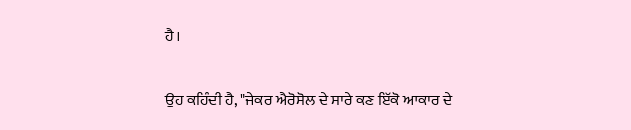ਹੈ।

ਉਹ ਕਹਿੰਦੀ ਹੈ, "ਜੇਕਰ ਐਰੋਸੋਲ ਦੇ ਸਾਰੇ ਕਣ ਇੱਕੋ ਆਕਾਰ ਦੇ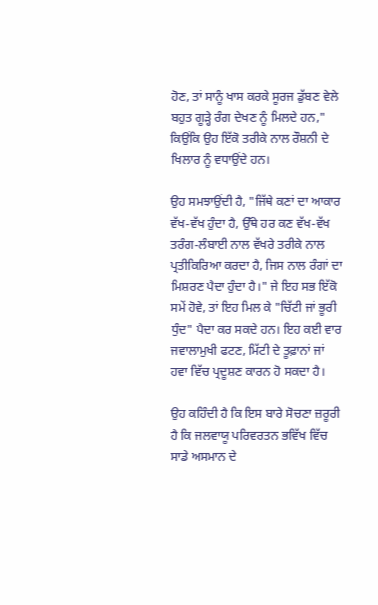ਹੋਣ, ਤਾਂ ਸਾਨੂੰ ਖਾਸ ਕਰਕੇ ਸੂਰਜ ਡੁੱਬਣ ਵੇਲੇ ਬਹੁਤ ਗੂੜ੍ਹੇ ਰੰਗ ਦੇਖਣ ਨੂੰ ਮਿਲਦੇ ਹਨ," ਕਿਉਂਕਿ ਉਹ ਇੱਕੋ ਤਰੀਕੇ ਨਾਲ ਰੌਸ਼ਨੀ ਦੇ ਖਿਲਾਰ ਨੂੰ ਵਧਾਉਂਦੇ ਹਨ।

ਉਹ ਸਮਝਾਉਂਦੀ ਹੈ, "ਜਿੱਥੇ ਕਣਾਂ ਦਾ ਆਕਾਰ ਵੱਖ-ਵੱਖ ਹੁੰਦਾ ਹੈ, ਉੱਥੇ ਹਰ ਕਣ ਵੱਖ-ਵੱਖ ਤਰੰਗ-ਲੰਬਾਈ ਨਾਲ ਵੱਖਰੇ ਤਰੀਕੇ ਨਾਲ ਪ੍ਰਤੀਕਿਰਿਆ ਕਰਦਾ ਹੈ, ਜਿਸ ਨਾਲ ਰੰਗਾਂ ਦਾ ਮਿਸ਼ਰਣ ਪੈਦਾ ਹੁੰਦਾ ਹੈ।" ਜੇ ਇਹ ਸਭ ਇੱਕੋ ਸਮੇਂ ਹੋਵੇ, ਤਾਂ ਇਹ ਮਿਲ ਕੇ "ਚਿੱਟੀ ਜਾਂ ਭੂਰੀ ਧੁੰਦ" ਪੈਦਾ ਕਰ ਸਕਦੇ ਹਨ। ਇਹ ਕਈ ਵਾਰ ਜਵਾਲਾਮੁਖੀ ਫਟਣ, ਮਿੱਟੀ ਦੇ ਤੂਫ਼ਾਨਾਂ ਜਾਂ ਹਵਾ ਵਿੱਚ ਪ੍ਰਦੂਸ਼ਣ ਕਾਰਨ ਹੋ ਸਕਦਾ ਹੈ।

ਉਹ ਕਹਿੰਦੀ ਹੈ ਕਿ ਇਸ ਬਾਰੇ ਸੋਚਣਾ ਜ਼ਰੂਰੀ ਹੈ ਕਿ ਜਲਵਾਯੂ ਪਰਿਵਰਤਨ ਭਵਿੱਖ ਵਿੱਚ ਸਾਡੇ ਅਸਮਾਨ ਦੇ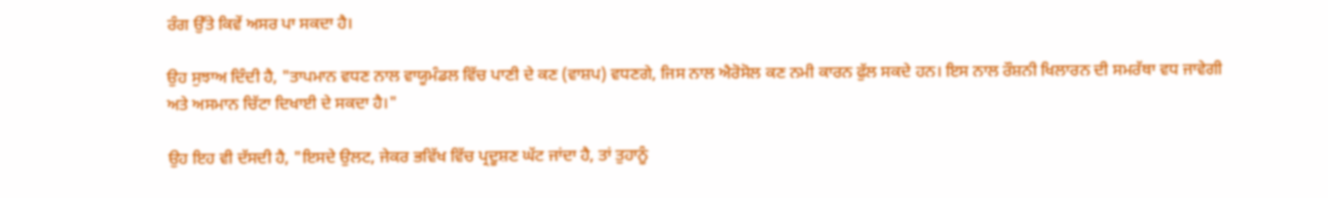ਰੰਗ ਉੱਤੇ ਕਿਵੇਂ ਅਸਰ ਪਾ ਸਕਦਾ ਹੈ।

ਉਹ ਸੁਝਾਅ ਦਿੰਦੀ ਹੈ, "ਤਾਪਮਾਨ ਵਧਣ ਨਾਲ ਵਾਯੂਮੰਡਲ ਵਿੱਚ ਪਾਣੀ ਦੇ ਕਣ (ਵਾਸ਼ਪ) ਵਧਣਗੇ, ਜਿਸ ਨਾਲ ਐਰੋਸੋਲ ਕਣ ਨਮੀ ਕਾਰਨ ਫੁੱਲ ਸਕਦੇ ਹਨ। ਇਸ ਨਾਲ ਰੌਸ਼ਨੀ ਖਿਲਾਰਨ ਦੀ ਸਮਰੱਥਾ ਵਧ ਜਾਵੇਗੀ ਅਤੇ ਅਸਮਾਨ ਚਿੱਟਾ ਦਿਖਾਈ ਦੇ ਸਕਦਾ ਹੈ।"

ਉਹ ਇਹ ਵੀ ਦੱਸਦੀ ਹੈ, "ਇਸਦੇ ਉਲਟ, ਜੇਕਰ ਭਵਿੱਖ ਵਿੱਚ ਪ੍ਰਦੂਸ਼ਣ ਘੱਟ ਜਾਂਦਾ ਹੈ, ਤਾਂ ਤੁਹਾਨੂੰ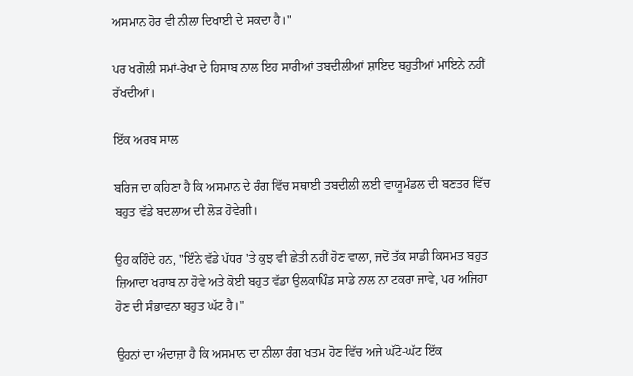ਅਸਮਾਨ ਹੋਰ ਵੀ ਨੀਲਾ ਦਿਖਾਈ ਦੇ ਸਕਦਾ ਹੈ।"

ਪਰ ਖਗੋਲੀ ਸਮਾਂ-ਰੇਖਾ ਦੇ ਹਿਸਾਬ ਨਾਲ ਇਹ ਸਾਰੀਆਂ ਤਬਦੀਲੀਆਂ ਸ਼ਾਇਦ ਬਹੁਤੀਆਂ ਮਾਇਨੇ ਨਹੀਂ ਰੱਖਦੀਆਂ।

ਇੱਕ ਅਰਬ ਸਾਲ

ਬਰਿਜ ਦਾ ਕਹਿਣਾ ਹੈ ਕਿ ਅਸਮਾਨ ਦੇ ਰੰਗ ਵਿੱਚ ਸਥਾਈ ਤਬਦੀਲੀ ਲਈ ਵਾਯੂਮੰਡਲ ਦੀ ਬਣਤਰ ਵਿੱਚ ਬਹੁਤ ਵੱਡੇ ਬਦਲਾਅ ਦੀ ਲੋੜ ਹੋਵੇਗੀ।

ਉਹ ਕਹਿੰਦੇ ਹਨ, "ਇੰਨੇ ਵੱਡੇ ਪੱਧਰ 'ਤੇ ਕੁਝ ਵੀ ਛੇਤੀ ਨਹੀਂ ਹੋਣ ਵਾਲਾ, ਜਦੋਂ ਤੱਕ ਸਾਡੀ ਕਿਸਮਤ ਬਹੁਤ ਜ਼ਿਆਦਾ ਖਰਾਬ ਨਾ ਹੋਵੇ ਅਤੇ ਕੋਈ ਬਹੁਤ ਵੱਡਾ ਉਲਕਾਪਿੰਡ ਸਾਡੇ ਨਾਲ ਨਾ ਟਕਰਾ ਜਾਵੇ, ਪਰ ਅਜਿਹਾ ਹੋਣ ਦੀ ਸੰਭਾਵਨਾ ਬਹੁਤ ਘੱਟ ਹੈ।"

ਉਹਨਾਂ ਦਾ ਅੰਦਾਜ਼ਾ ਹੈ ਕਿ ਅਸਮਾਨ ਦਾ ਨੀਲਾ ਰੰਗ ਖਤਮ ਹੋਣ ਵਿੱਚ ਅਜੇ ਘੱਟੋ-ਘੱਟ ਇੱਕ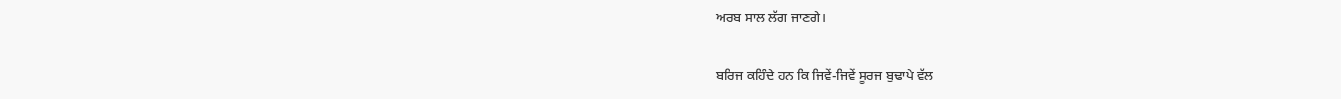ਅਰਬ ਸਾਲ ਲੱਗ ਜਾਣਗੇ।

ਬਰਿਜ ਕਹਿੰਦੇ ਹਨ ਕਿ ਜਿਵੇਂ-ਜਿਵੇਂ ਸੂਰਜ ਬੁਢਾਪੇ ਵੱਲ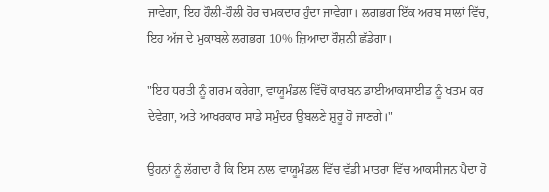ਜਾਵੇਗਾ, ਇਹ ਹੌਲੀ-ਹੌਲੀ ਹੋਰ ਚਮਕਦਾਰ ਹੁੰਦਾ ਜਾਵੇਗਾ। ਲਗਭਗ ਇੱਕ ਅਰਬ ਸਾਲਾਂ ਵਿੱਚ, ਇਹ ਅੱਜ ਦੇ ਮੁਕਾਬਲੇ ਲਗਭਗ 10% ਜ਼ਿਆਦਾ ਰੌਸ਼ਨੀ ਛੱਡੇਗਾ।

"ਇਹ ਧਰਤੀ ਨੂੰ ਗਰਮ ਕਰੇਗਾ, ਵਾਯੂਮੰਡਲ ਵਿੱਚੋਂ ਕਾਰਬਨ ਡਾਈਆਕਸਾਈਡ ਨੂੰ ਖਤਮ ਕਰ ਦੇਵੇਗਾ, ਅਤੇ ਆਖਰਕਾਰ ਸਾਡੇ ਸਮੁੰਦਰ ਉਬਲਣੇ ਸ਼ੁਰੂ ਹੋ ਜਾਣਗੇ।"

ਉਹਨਾਂ ਨੂੰ ਲੱਗਦਾ ਹੈ ਕਿ ਇਸ ਨਾਲ ਵਾਯੂਮੰਡਲ ਵਿੱਚ ਵੱਡੀ ਮਾਤਰਾ ਵਿੱਚ ਆਕਸੀਜਨ ਪੈਦਾ ਹੋ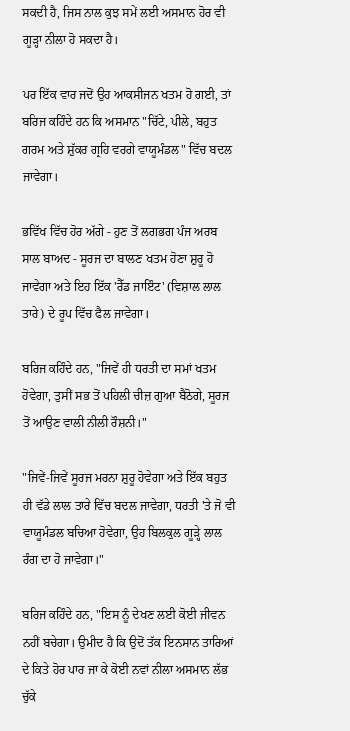ਸਕਦੀ ਹੈ, ਜਿਸ ਨਾਲ ਕੁਝ ਸਮੇਂ ਲਈ ਅਸਮਾਨ ਹੋਰ ਵੀ ਗੂੜ੍ਹਾ ਨੀਲਾ ਹੋ ਸਕਦਾ ਹੈ।

ਪਰ ਇੱਕ ਵਾਰ ਜਦੋਂ ਉਹ ਆਕਸੀਜਨ ਖਤਮ ਹੋ ਗਈ, ਤਾਂ ਬਰਿਜ ਕਹਿੰਦੇ ਹਨ ਕਿ ਅਸਮਾਨ "ਚਿੱਟੇ, ਪੀਲੇ, ਬਹੁਤ ਗਰਮ ਅਤੇ ਸ਼ੁੱਕਰ ਗ੍ਰਹਿ ਵਰਗੇ ਵਾਯੂਮੰਡਲ" ਵਿੱਚ ਬਦਲ ਜਾਵੇਗਾ।

ਭਵਿੱਖ ਵਿੱਚ ਹੋਰ ਅੱਗੇ - ਹੁਣ ਤੋਂ ਲਗਭਗ ਪੰਜ ਅਰਬ ਸਾਲ ਬਾਅਦ - ਸੂਰਜ ਦਾ ਬਾਲਣ ਖਤਮ ਹੋਣਾ ਸ਼ੁਰੂ ਹੋ ਜਾਵੇਗਾ ਅਤੇ ਇਹ ਇੱਕ 'ਰੈੱਡ ਜਾਇੰਟ' (ਵਿਸ਼ਾਲ ਲਾਲ ਤਾਰੇ) ਦੇ ਰੂਪ ਵਿੱਚ ਫੈਲ ਜਾਵੇਗਾ।

ਬਰਿਜ ਕਹਿੰਦੇ ਹਨ, "ਜਿਵੇਂ ਹੀ ਧਰਤੀ ਦਾ ਸਮਾਂ ਖਤਮ ਹੋਵੇਗਾ, ਤੁਸੀਂ ਸਭ ਤੋਂ ਪਹਿਲੀ ਚੀਜ਼ ਗੁਆ ਬੈਠੋਗੇ, ਸੂਰਜ ਤੋਂ ਆਉਣ ਵਾਲੀ ਨੀਲੀ ਰੌਸ਼ਨੀ।"

"ਜਿਵੇਂ-ਜਿਵੇਂ ਸੂਰਜ ਮਰਨਾ ਸ਼ੁਰੂ ਹੋਵੇਗਾ ਅਤੇ ਇੱਕ ਬਹੁਤ ਹੀ ਵੱਡੇ ਲਾਲ ਤਾਰੇ ਵਿੱਚ ਬਦਲ ਜਾਵੇਗਾ, ਧਰਤੀ 'ਤੇ ਜੋ ਵੀ ਵਾਯੂਮੰਡਲ ਬਚਿਆ ਹੋਵੇਗਾ, ਉਹ ਬਿਲਕੁਲ ਗੂੜ੍ਹੇ ਲਾਲ ਰੰਗ ਦਾ ਹੋ ਜਾਵੇਗਾ।"

ਬਰਿਜ ਕਹਿੰਦੇ ਹਨ, "ਇਸ ਨੂੰ ਦੇਖਣ ਲਈ ਕੋਈ ਜੀਵਨ ਨਹੀਂ ਬਚੇਗਾ। ਉਮੀਦ ਹੈ ਕਿ ਉਦੋਂ ਤੱਕ ਇਨਸਾਨ ਤਾਰਿਆਂ ਦੇ ਕਿਤੇ ਹੋਰ ਪਾਰ ਜਾ ਕੇ ਕੋਈ ਨਵਾਂ ਨੀਲਾ ਅਸਮਾਨ ਲੱਭ ਚੁੱਕੇ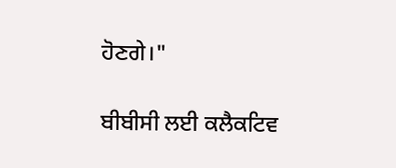ਹੋਣਗੇ।"

ਬੀਬੀਸੀ ਲਈ ਕਲੈਕਟਿਵ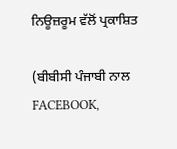ਨਿਊਜ਼ਰੂਮ ਵੱਲੋਂ ਪ੍ਰਕਾਸ਼ਿਤ

(ਬੀਬੀਸੀ ਪੰਜਾਬੀ ਨਾਲ FACEBOOK,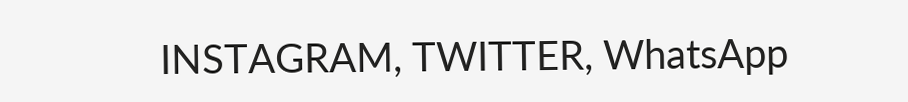INSTAGRAM, TWITTER, WhatsApp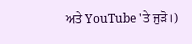ਅਤੇ YouTube 'ਤੇ ਜੁੜੋ।)